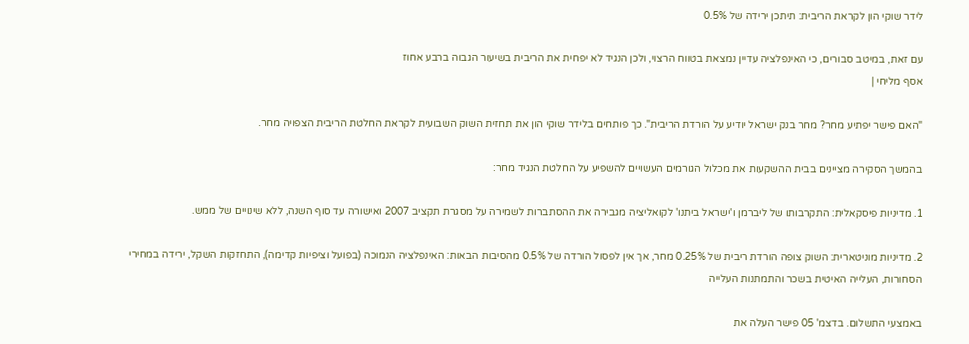לידר שוקי הון לקראת הריבית: תיתכן ירידה של 0.5%

עם זאת, במיטב סבורים, כי האינפלציה עדיין נמצאת בטווח הרצוי, ולכן הנגיד לא יפחית את הריבית בשיעור הגבוה ברבע אחוז
אסף מליחי |

"האם פישר יפתיע מחר? מחר בנק ישראל יודיע על הורדת הריבית". כך פותחים בלידר שוקי הון את תחזית השוק השבועית לקראת החלטת הריבית הצפויה מחר.

בהמשך הסקירה מציינים בבית ההשקעות את מכלול הגורמים העשויים להשפיע על החלטת הנגיד מחר:

1. מדיניות פיסקאלית: התקרבותו של ליברמן ו'ישראל ביתנו' לקואליציה מגבירה את ההסתברות לשמירה על מסגרת תקציב 2007 ואישורה עד סוף השנה, ללא שינויים של ממש.

2. מדיניות מוניטארית: השוק צופה הורדת ריבית של 0.25% מחר, אך אין לפסול הורדה של 0.5% מהסיבות הבאות: האינפלציה הנמוכה (בפועל וציפיות קדימה), התחזקות השקל, ירידה במחירי הסחורות, העלייה האיטית בשכר והתמתנות העלייה

באמצעי התשלום. בדצמ' 05 פישר העלה את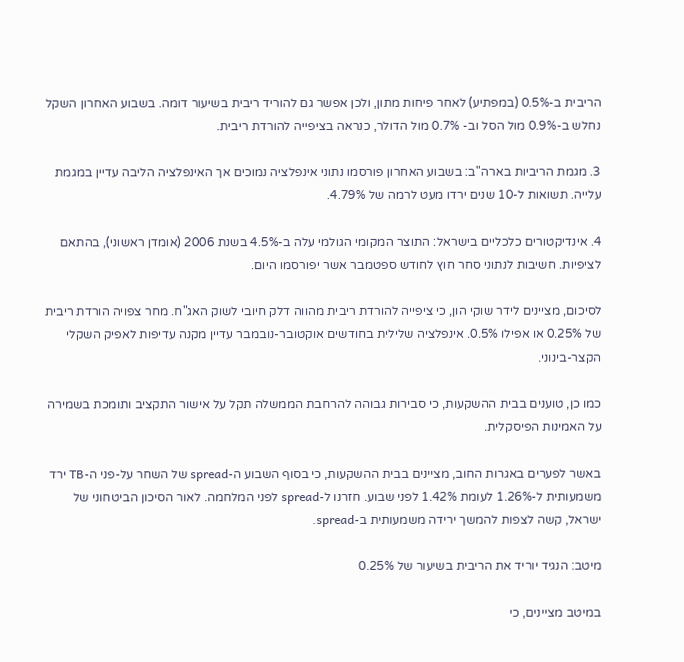הריבית ב-0.5% (במפתיע) לאחר פיחות מתון, ולכן אפשר גם להוריד ריבית בשיעור דומה. בשבוע האחרון השקל נחלש ב-0.9% מול הסל וב- 0.7% מול הדולר, כנראה בציפייה להורדת ריבית.

3. מגמת הריביות בארה"ב: בשבוע האחרון פורסמו נתוני אינפלציה נמוכים אך האינפלציה הליבה עדיין במגמת עלייה. תשואות ל-10 שנים ירדו מעט לרמה של 4.79%.

4. אינדיקטורים כלכליים בישראל: התוצר המקומי הגולמי עלה ב-4.5% בשנת 2006 (אומדן ראשוני), בהתאם לציפיות. חשיבות לנתוני סחר חוץ לחודש ספטמבר אשר יפורסמו היום.

לסיכום, מציינים לידר שוקי הון, כי ציפייה להורדת ריבית מהווה דלק חיובי לשוק האג"ח. מחר צפויה הורדת ריבית של 0.25% או אפילו 0.5%. אינפלציה שלילית בחודשים אוקטובר-נובמבר עדיין מקנה עדיפות לאפיק השקלי הקצר-בינוני.

כמו כן, טוענים בבית ההשקעות, כי סבירות גבוהה להרחבת הממשלה תקל על אישור התקציב ותומכת בשמירה על האמינות הפיסקלית.

באשר לפערים באגרות החוב, מציינים בבית ההשקעות, כי בסוף השבוע ה-spread של השחר על-פני ה-TB ירד משמעותית ל-1.26% לעומת 1.42% לפני שבוע. חזרנו ל-spread לפני המלחמה. לאור הסיכון הביטחוני של ישראל, קשה לצפות להמשך ירידה משמעותית ב-spread.

מיטב: הנגיד יוריד את הריבית בשיעור של 0.25%

במיטב מציינים, כי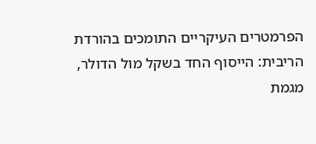הפרמטרים העיקריים התומכים בהורדת הריבית: הייסוף החד בשקל מול הדולר, מגמת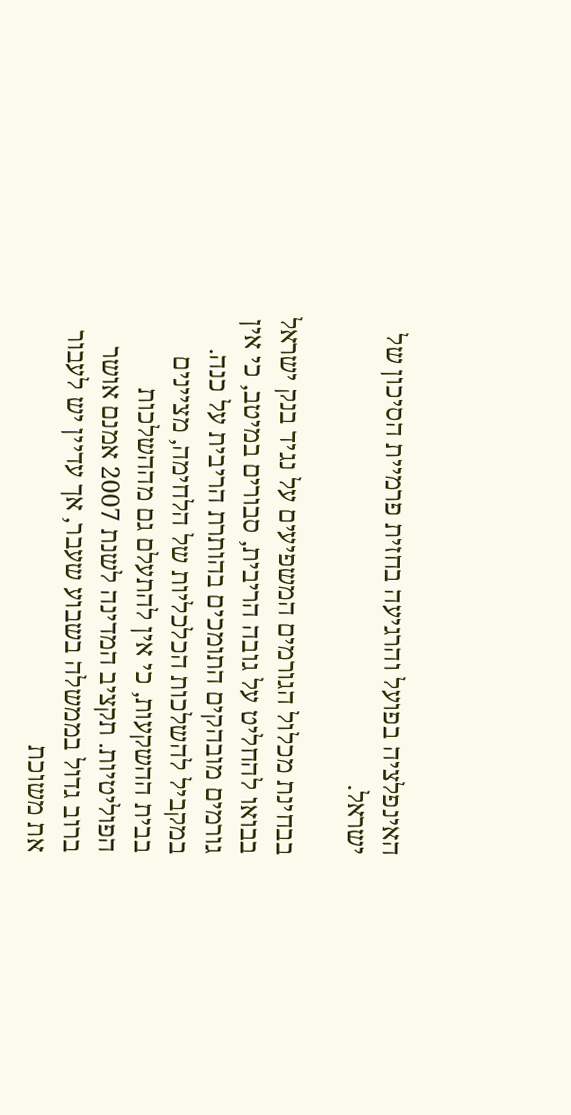האינפלציה בפועל והרגיעה בחזית פרמיית הסיכון של ישראל.

בבחינת מכלול הגורמים המשפיעים על נגיד בנק ישראל בבואו להחליט על גובה הריבית, סבורים במיטב, כי אין גורמים מובהקים התומכים בהותרת הריבית על כנה. במקביל להשלכות הכלכליות של הלחימה, מציינים בבית ההשקעות, כי אין להתעלם גם מההשלכות הפוליטיות. תקציב המדינה לשנת 2007 אמנם אושר ברוב גדול בממשלה בשבוע שעבר, אך עדיין יש לעבור את משוכת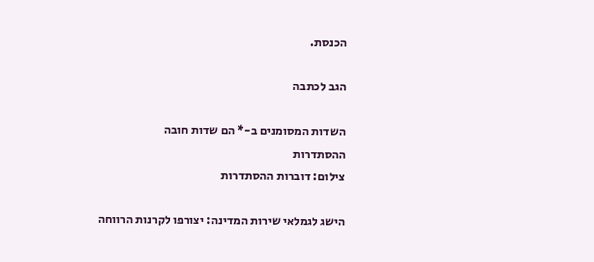הכנסת.

הגב לכתבה

השדות המסומנים ב-* הם שדות חובה
ההסתדרות
צילום: דוברות ההסתדרות

הישג לגמלאי שירות המדינה: יצורפו לקרנות הרווחה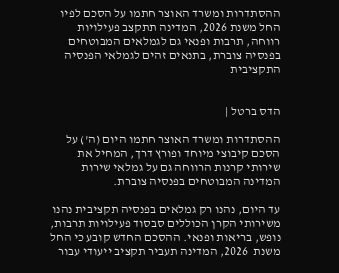ההסתדרות ומשרד האוצר חתמו על הסכם לפיו החל משנת 2026, המדינה תתקצב פעילויות רווחה, תרבות ופנאי גם לגמלאים המבוטחים בפנסיה צוברת, בתנאים זהים לגמלאי הפנסיה התקציבית


הדס ברטל |

ההסתדרות ומשרד האוצר חתמו היום (ה') על הסכם קיבוצי מיוחד ופורץ דרך, המחיל את שירותי קרנות הרווחה גם על גמלאי שירות המדינה המבוטחים בפנסיה צוברת.

עד היום, נהנו רק גמלאים בפנסיה תקציבית נהנו משירותי הקרן הכוללים סבסוד פעילויות תרבות, נופש, בריאות ופנאי. ההסכם החדש קובע כי החל משנת  2026, המדינה תעביר תקציב ייעודי עבור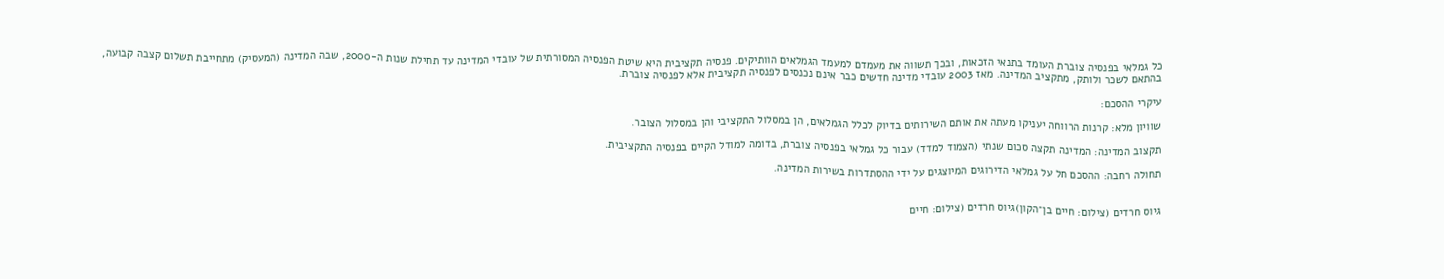כל גמלאי בפנסיה צוברת העומד בתנאי הזכאות, ובכך תשווה את מעמדם למעמד הגמלאים הוותיקים. פנסיה תקציבית היא שיטת הפנסיה המסורתית של עובדי המדינה עד תחילת שנות ה-2000, שבה המדינה (המעסיק) מתחייבת תשלום קצבה קבועה, בהתאם לשכר ולותק, מתקציב המדינה. מאז 2003 עובדי מדינה חדשים כבר אינם נכנסים לפנסיה תקציבית אלא לפנסיה צוברת.

עיקרי ההסכם:

שוויון מלא: קרנות הרווחה יעניקו מעתה את אותם השירותים בדיוק לכלל הגמלאים, הן במסלול התקציבי והן במסלול הצובר.

תקצוב המדינה: המדינה תקצה סכום שנתי (הצמוד למדד) עבור כל גמלאי בפנסיה צוברת, בדומה למודל הקיים בפנסיה התקציבית.

תחולה רחבה: ההסכם חל על גמלאי הדירוגים המיוצגים על ידי ההסתדרות בשירות המדינה.


גיוס חרדים (צילום: חיים בן־הקון)גיוס חרדים (צילום: חיים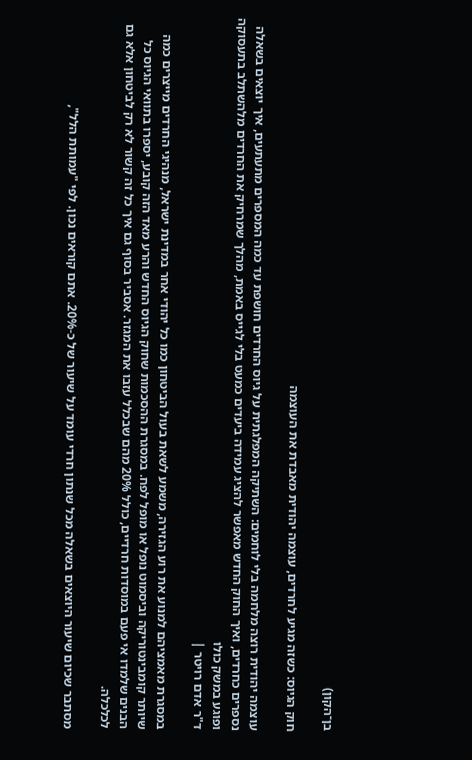בן־הקון)

חוק הגיוס: כשזה מגיע לחרדים, עוצמה יהודית מאבדת את העוצמה

עוצמה יהודית רוצה מלחמה בלי לוחמים: השתיקה המפלגתית על גיוס החרדים חושפת עד כמה המספרים מתעתעים, איך יוצאים בשאלה נספרים כחרדים, ואיך החוק החדש מאפשר להציג עמידה ביעדים כמעט בלי לגייס באמת, מהלך שמרחיק את החרדים מלהשתלב בתעסוקה ופוגע במשק כולו
ד"ר אדם רויטר |

במסגרת מאמציהם למנוע את רוע הגזירה, משמע לשאת בעול הביטחון כמו כל יהודי אחר במדינת ישראל, מנהיגי החרדים מייצרים כמה שיותר קומבינטוריקה וביסמוט נופל או מופל לפח. במסגרת ההסכמות שחוק הגיוס החדש והרע מאד הזה קובע, יספרו בתוואי הגיוס כל הבנים שלמדו אי פעם במוסדות חרדיים, כולל 20% מהם שבכלל עזבו את המגזר. אסביר בסוף גם איך כל זה קשור לא רק לביטחון אלא גם לכלכלה.

מסתבר שכיום שיעור היוצאים בשאלה מכל שנתון חרדי עומד על שיעור של כ-20%. אתם קוראים נכון. לפי "עמותת הלל",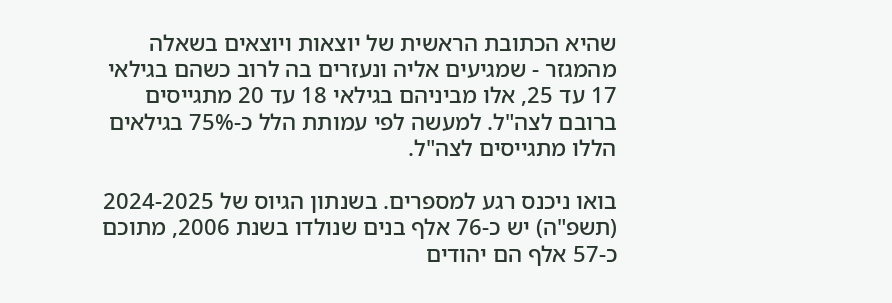שהיא הכתובת הראשית של יוצאות ויוצאים בשאלה מהמגזר - שמגיעים אליה ונעזרים בה לרוב כשהם בגילאי 17 עד 25, אלו מביניהם בגילאי 18 עד 20 מתגייסים ברובם לצה"ל. למעשה לפי עמותת הלל כ-75% בגילאים הללו מתגייסים לצה"ל.

בואו ניכנס רגע למספרים. בשנתון הגיוס של 2024-2025 (תשפ"ה) יש כ-76 אלף בנים שנולדו בשנת 2006, מתוכם כ-57 אלף הם יהודים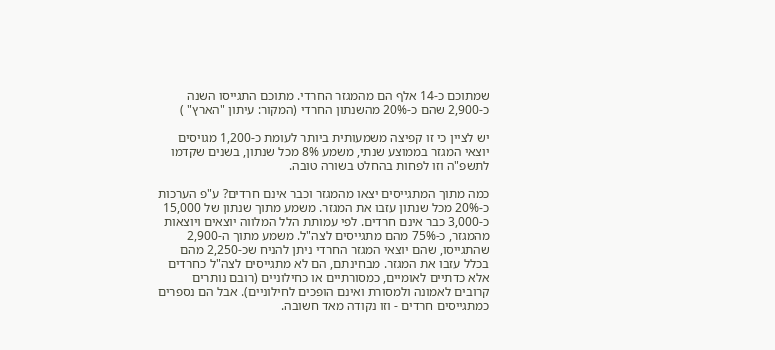שמתוכם כ-14 אלף הם מהמגזר החרדי. מתוכם התגייסו השנה כ-2,900 שהם כ-20% מהשנתון החרדי (המקור: עיתון "הארץ" )

יש לציין כי זו קפיצה משמעותית ביותר לעומת כ-1,200 מגויסים יוצאי המגזר בממוצע שנתי, משמע 8% מכל שנתון, בשנים שקדמו לתשפ"ה וזו לפחות בהחלט בשורה טובה.

כמה מתוך המתגייסים יצאו מהמגזר וכבר אינם חרדים? ע"פ הערכות כ-20% מכל שנתון עזבו את המגזר. משמע מתוך שנתון של 15,000 כ-3,000 כבר אינם חרדים. לפי עמותת הלל המלווה יוצאים ויוצאות מהמגזר, כ-75% מהם מתגייסים לצה"ל. משמע מתוך ה-2,900 שהתגייסו, שהם יוצאי המגזר החרדי ניתן להניח שכ-2,250 מהם בכלל עזבו את המגזר. מבחינתם, הם לא מתגייסים לצה"ל כחרדים אלא כדתיים לאומיים, כמסורתיים או כחילוניים (רובם נותרים קרובים לאמונה ולמסורת ואינם הופכים לחילוניים). אבל הם נספרים כמתגייסים חרדים - וזו נקודה מאד חשובה.